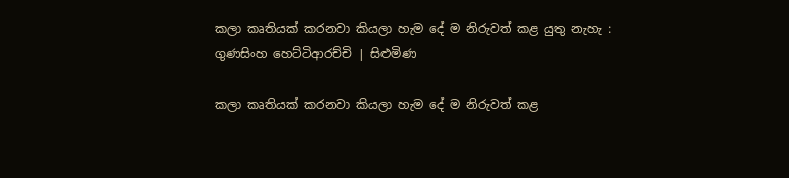කලා කෘතියක් කරනවා කියලා හැම දේ ම නිරුවත් කළ යුතු නැහැ : ගුණසිංහ හෙට්ටිආරච්චි | සිළුමිණ

කලා කෘතියක් කරනවා කියලා හැම දේ ම නිරුවත් කළ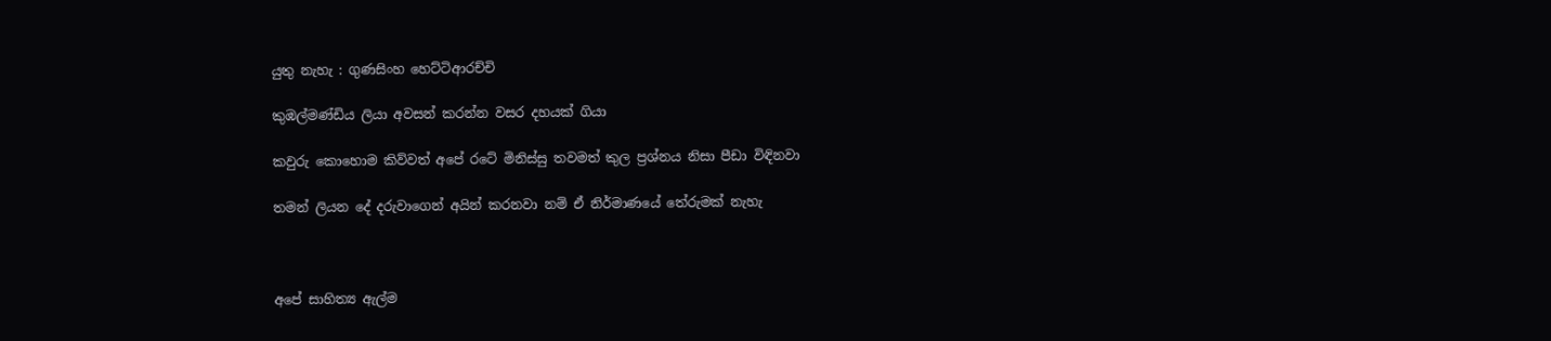යුතු නැහැ : ගුණසිංහ හෙට්ටිආරච්චි

කුඹල්මණ්ඩිය ලියා අවසන් කරන්න වසර දහයක් ගියා

කවුරු කොහොම කිව්වත් අපේ රටේ මිනිස්සු තවමත් කුල ප්‍රශ්නය නිසා පීඩා විඳිනවා

තමන් ලියන දේ දරුවාගෙන් අයින් කරනවා නම් ඒ නිර්මාණයේ තේරුමක් නැහැ



අපේ සාහිත්‍ය ඇල්ම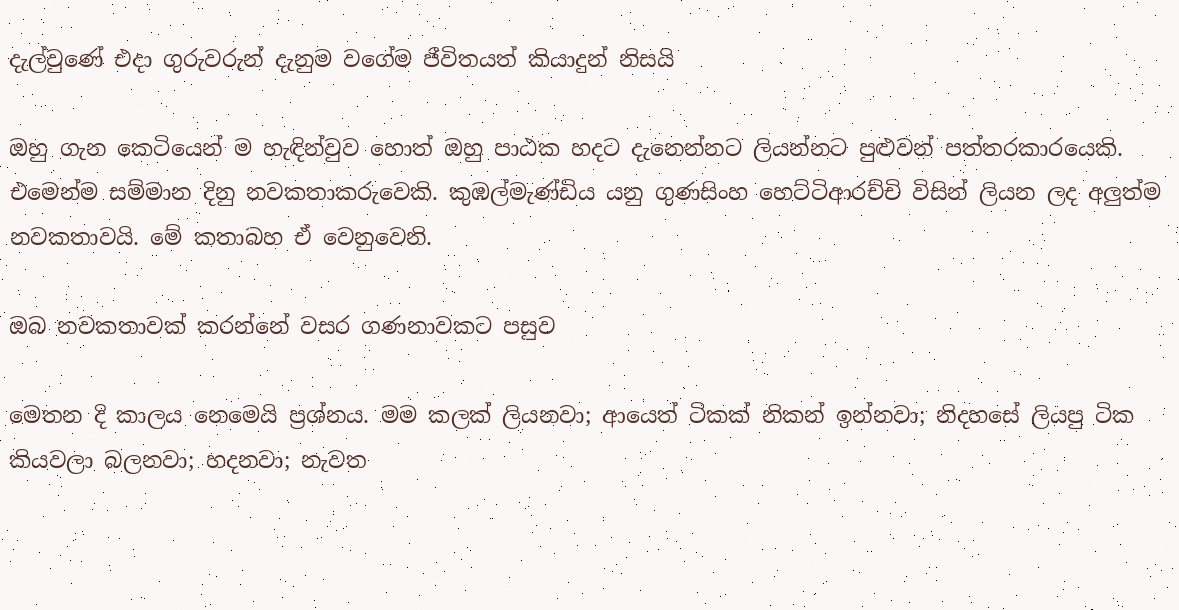දැල්වුණේ එදා ගුරුවරුන් දැනුම වගේම ජීවිතයත් කියාදුන් නිසයි

ඔහු ගැන කෙටියෙන් ම හැඳින්වුව හොත් ඔහු පාඨක හදට දැනෙන්නට ලියන්නට පුළුවන් පත්තරකාරයෙකි. එමෙන්ම සම්මාන දිනු නවකතාකරුවෙකි. කුඹල්මැණ්ඩිය යනු ගුණසිංහ හෙට්ටිආරච්චි විසින් ලියන ලද අලුත්ම නවකතාවයි. මේ කතාබහ ඒ වෙනුවෙනි.

ඔබ නවකතාවක් කරන්නේ වසර ගණනාවකට පසුව

මෙතන දි කාලය නෙමෙයි ප්‍රශ්නය. මම කලක් ලියනවා; ආයෙත් ටිකක් නිකන් ඉන්නවා; නිදහසේ ලියපු ටික කියවලා බලනවා; හදනවා; නැවත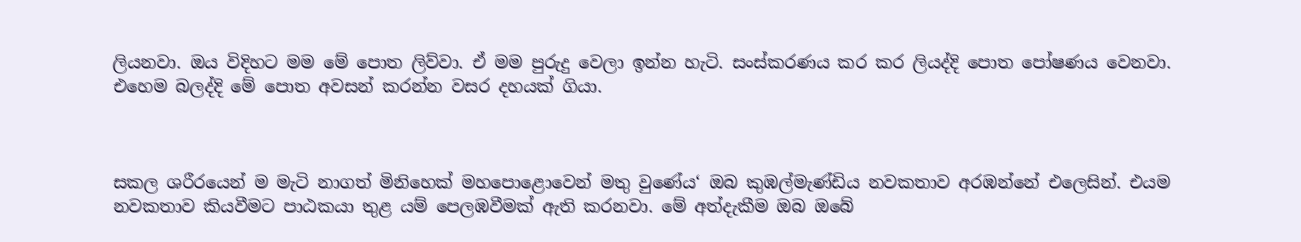ලියනවා. ඔය විදිහට මම මේ පොත ලිව්වා. ඒ මම පුරුදු වෙලා ඉන්න හැටි. සංස්කරණය කර කර ලියද්දි පොත පෝෂණය වෙනවා. එහෙම බලද්දි මේ පොත අවසන් කරන්න වසර දහයක් ගියා.



සකල ශරීරයෙන් ම මැටි නාගත් මිනිහෙක් මහපොළොවෙන් මතු වුණේය‘ ඔබ කුඹල්මැණ්ඩිය නවකතාව අරඹන්නේ එලෙසින්. එයම නවකතාව කියවීමට පාඨකයා තුළ යම් පෙලඹවීමක් ඇති කරනවා. මේ අත්දැකීම ඔබ ඔබේ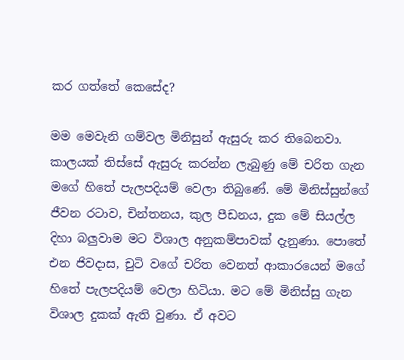කර ගත්තේ කෙසේද?

මම මෙවැනි ගම්වල මිනිසුන් ඇසුරු කර තිබෙනවා. කාලයක් තිස්සේ ඇසුරු කරන්න ලැබුණු මේ චරිත ගැන මගේ හිතේ පැලපදියම් වෙලා තිබුණේ. මේ මිනිස්සුන්ගේ ජීවන රටාව, චින්තනය, කුල පීඩනය, දුක මේ සියල්ල දිහා බලුවාම මට විශාල අනුකම්පාවක් දැනුණා. පොතේ එන ජිවදාස, චුටි වගේ චරිත වෙනත් ආකාරයෙන් මගේ හිතේ පැලපදියම් වෙලා හිටියා. මට මේ මිනිස්සු ගැන විශාල දුකක් ඇති වුණා. ඒ අවට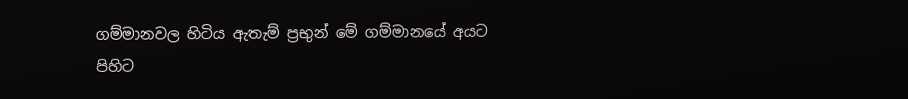ගම්මානවල හිටිය ඇතැම් ප්‍රභුන් මේ ගම්මානයේ අයට පිහිට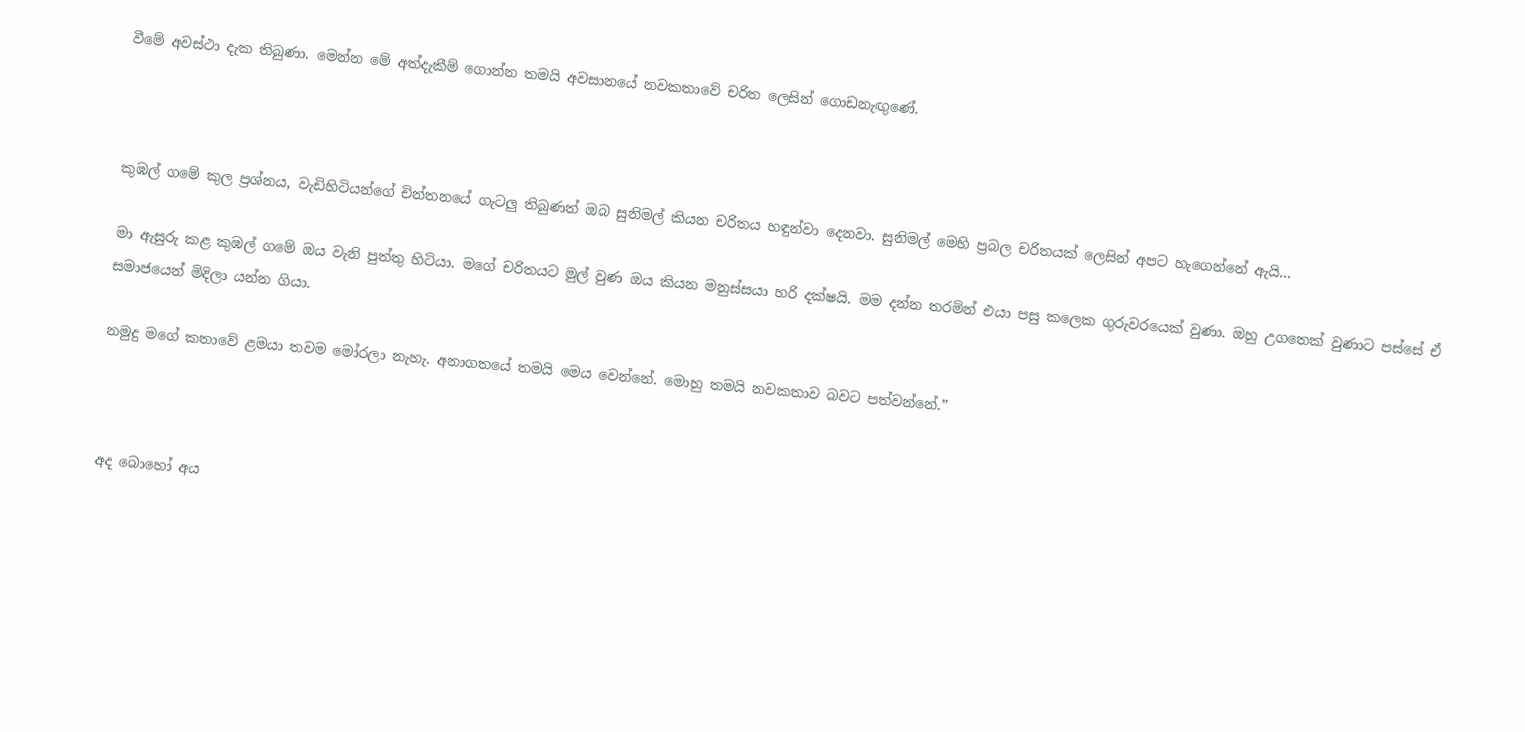වීමේ අවස්ථා දැක තිබුණා. මෙන්න මේ අත්දැකීම් ගොන්න තමයි අවසානයේ නවකතාවේ චරිත ලෙසින් ගොඩනැඟුණේ.



කුඹල් ගමේ කුල ප්‍රශ්නය, වැඩිහිටියන්ගේ චින්තනයේ ගැටලු තිබුණත් ඔබ සුනිමල් කියන චරිතය හඳුන්වා දෙනවා. සුනිමල් මෙහි ප්‍රබල චරිතයක් ලෙසින් අපට හැගෙන්නේ ඇයි...

මා ඇසුරු කළ කුඹල් ගමේ ඔය වැනි පුත්තු හිටියා. මගේ චරිතයට මුල් වුණ ඔය කියන මනුස්සයා හරි දක්ෂයි. මම දන්න තරමින් එයා පසු කලෙක ගුරුවරයෙක් වුණා. ඔහු උගතෙක් වුණාට පස්සේ ඒ සමාජයෙන් මිදිලා යන්න ගියා.

නමුදු මගේ කතාවේ ළමයා තවම මෝරලා නැහැ. අනාගතයේ තමයි මෙය වෙන්නේ. මොහු තමයි නවකතාව බවට පත්වන්නේ.”



අද බොහෝ අය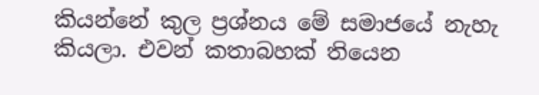කියන්නේ කුල ප්‍රශ්නය මේ සමාජයේ නැහැ කියලා. එවන් කතාබහක් තියෙන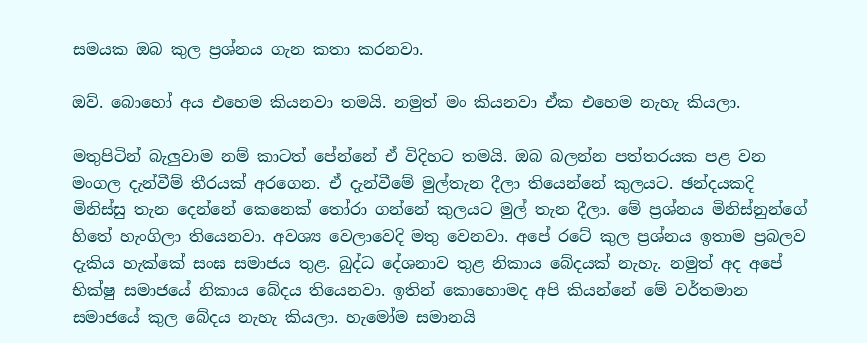සමයක ඔබ කුල ප්‍රශ්නය ගැන කතා කරනවා.

ඔව්. බොහෝ අය එහෙම කියනවා තමයි. නමුත් මං කියනවා ඒක එහෙම නැහැ කියලා.

මතුපිටින් බැලුවාම නම් කාටත් පේන්නේ ඒ විදිහට තමයි. ඔබ බලන්න පත්තරයක පළ වන මංගල දැන්වීම් තීරයක් අරගෙන. ඒ දැන්වීමේ මුල්තැන දීලා තියෙන්නේ කුලයට. ඡන්දයකදි මිනිස්සු තැන දෙන්නේ කෙනෙක් තෝරා ගන්නේ කුලයට මුල් තැන දීලා. මේ ප්‍රශ්නය මිනිස්නුන්ගේ හිතේ හැංගිලා තියෙනවා. අවශ්‍ය වෙලාවෙදි මතු වෙනවා. අපේ රටේ කුල ප්‍රශ්නය ඉතාම ප්‍රබලව දැකිය හැක්කේ සංඝ සමාජය තුළ. බුද්ධ දේශනාව තුළ නිකාය බේදයක් නැහැ. නමුත් අද අපේ භික්ෂු සමාජයේ නිකාය බේදය තියෙනවා. ඉතින් කොහොමද අපි කියන්නේ මේ වර්තමාන සමාජයේ කුල බේදය නැහැ කියලා. හැමෝම සමානයි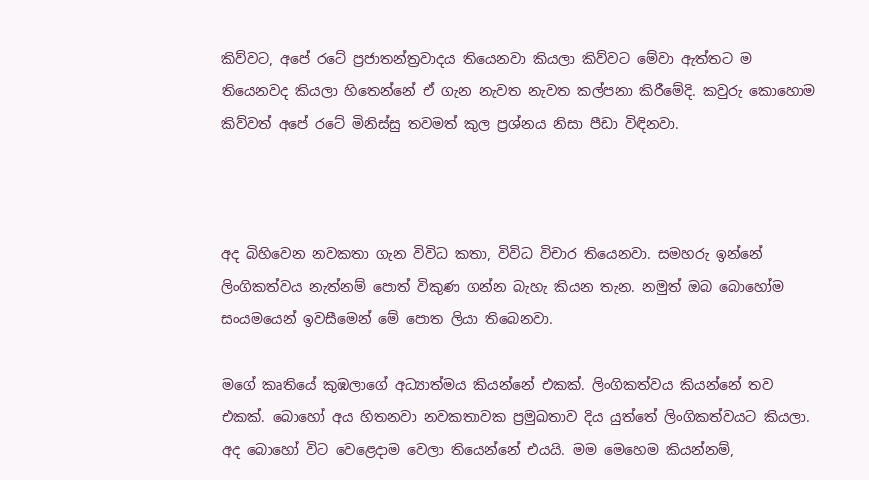කිව්වට, අපේ රටේ ප්‍රජාතන්ත්‍රවාදය තියෙනවා කියලා කිව්වට මේවා ඇත්තට ම තියෙනවද කියලා හිතෙන්නේ ඒ ගැන නැවත නැවත කල්පනා කිරීමේදි. කවුරු කොහොම කිව්වත් අපේ රටේ මිනිස්සු තවමත් කුල ප්‍රශ්නය නිසා පීඩා විඳිනවා.



අද බිහිවෙන නවකතා ගැන විවිධ කතා, විවිධ විචාර තියෙනවා. සමහරු ඉන්නේ ලිංගිකත්වය නැත්නම් පොත් විකුණ ගන්න බැහැ කියන තැන. නමුත් ඔබ බොහෝම සංයමයෙන් ඉවසීමෙන් මේ පොත ලියා තිබෙනවා.

මගේ කෘතියේ කුඹලාගේ අධ්‍යාත්මය කියන්නේ එකක්. ලිංගිකත්වය කියන්නේ තව එකක්. බොහෝ අය හිතනවා නවකතාවක ප්‍රමුඛතාව දිය යුත්තේ ලිංගිකත්වයට කියලා. අද බොහෝ විට වෙළෙදාම වෙලා තියෙන්නේ එයයි. මම මෙහෙම කියන්නම්,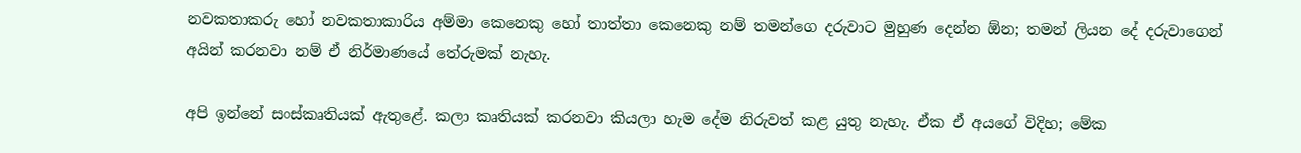නවකතාකරු හෝ නවකතාකාරිය අම්මා කෙනෙකු හෝ තාත්තා කෙනෙකු නම් තමන්ගෙ දරුවාට මුහුණ දෙන්න ඕන; තමන් ලියන දේ දරුවාගෙන් අයින් කරනවා නම් ඒ නිර්මාණයේ තේරුමක් නැහැ.

අපි ඉන්නේ සංස්කෘතියක් ඇතුළේ. කලා කෘතියක් කරනවා කියලා හැම දේම නිරුවත් කළ යුතු නැහැ. ඒක ඒ අයගේ විදිහ; මේක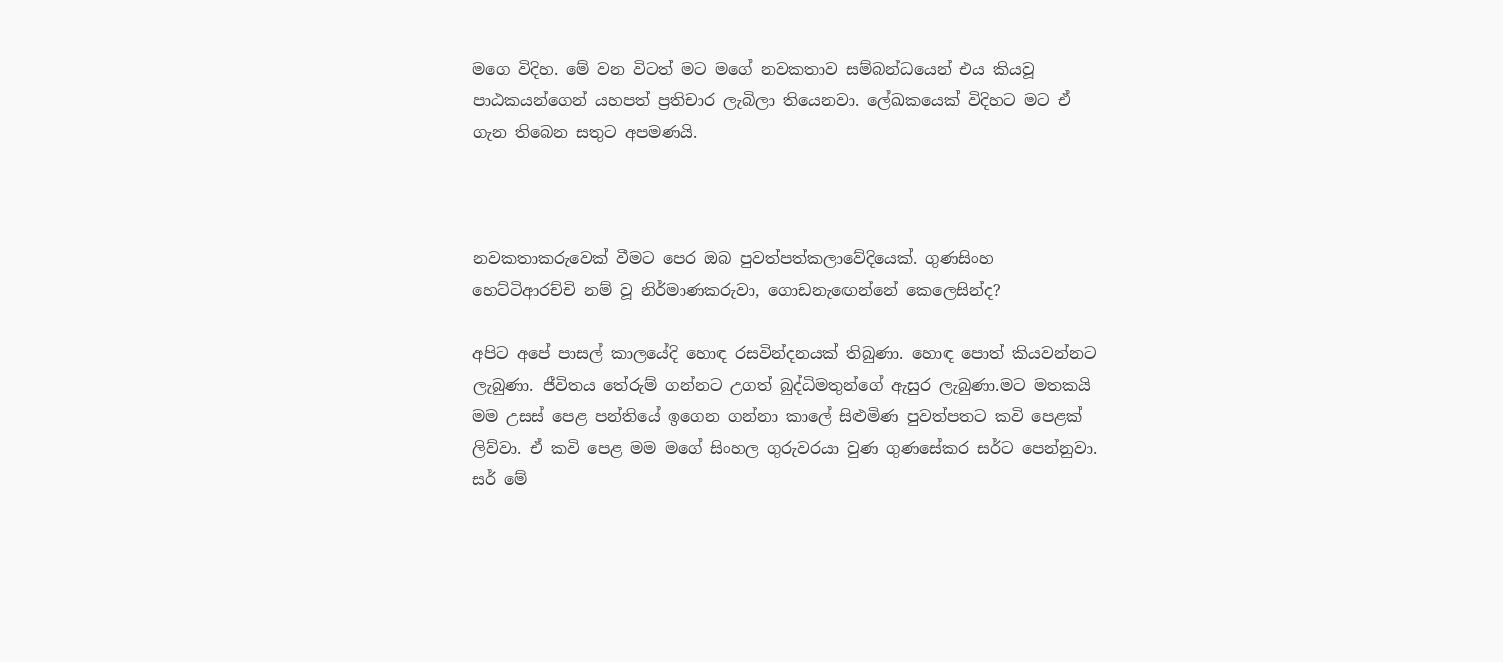මගෙ විදිහ. මේ වන විටත් මට මගේ නවකතාව සම්බන්ධයෙන් එය කියවූ පාඨකයන්ගෙන් යහපත් ප්‍රතිචාර ලැබිලා තියෙනවා. ලේඛකයෙක් විදිහට මට ඒ ගැන තිබෙන සතුට අපමණයි.



නවකතාකරුවෙක් වීමට පෙර ඔබ පුවත්පත්කලාවේදියෙක්. ගුණසිංහ හෙට්ටිආරච්චි නම් වූ නිර්මාණකරුවා, ගොඩනැඟෙන්නේ කෙලෙසින්ද?

අපිට අපේ පාසල් කාලයේදි හොඳ රසවින්දනයක් තිබුණා. හොඳ පොත් කියවන්නට ලැබුණා. ජීවිතය තේරුම් ගන්නට උගත් බුද්ධිමතුන්ගේ ඇසුර ලැබුණා.මට මතකයි මම උසස් පෙළ පන්තියේ ඉගෙන ගන්නා කාලේ සිළුමිණ පුවත්පතට කවි පෙළක් ලිව්වා. ඒ කවි පෙළ මම මගේ සිංහල ගුරුවරයා වුණ ගුණසේකර සර්ට පෙන්නුවා. සර් මේ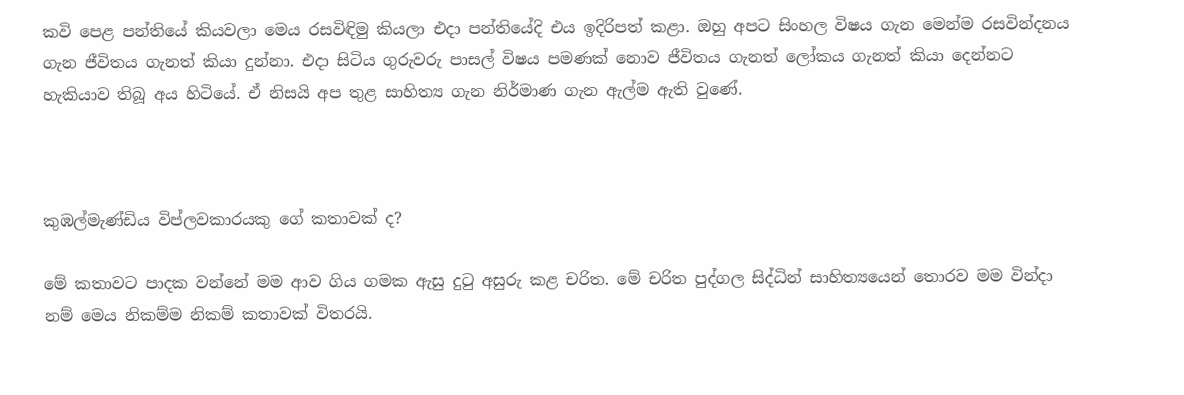කවි පෙළ පන්තියේ කියවලා මෙය රසවිඳිමු කියලා එදා පන්තියේදි එය ඉදිරිපත් කළා. ඔහු අපට සිංහල විෂය ගැන මෙන්ම රසවින්දනය ගැන ජීවිතය ගැනත් කියා දුන්නා. එදා සිටිය ගුරුවරු පාසල් විෂය පමණක් නොව ජීවිතය ගැනත් ලෝකය ගැනත් කියා දෙන්නට හැකියාව තිබූ අය හිටියේ. ඒ නිසයි අප තුළ සාහිත්‍ය ගැන නිර්මාණ ගැන ඇල්ම ඇති වුණේ.



කුඹල්මැණ්ඩිය විප්ලවකාරයකු ගේ කතාවක් ද?

මේ කතාවට පාදක වන්නේ මම ආව ගිය ගමක ඇසු දුටු අසුරු කළ චරිත. මේ චරිත පුද්ගල සිද්ධින් සාහිත්‍යයෙන් තොරව මම වින්දා නම් මෙය නිකම්ම නිකම් කතාවක් විතරයි.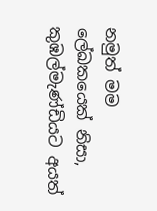නමුත් මම ලේඛකයෙක් නිසා, කුඹල්මැණ්ඩියට අයත්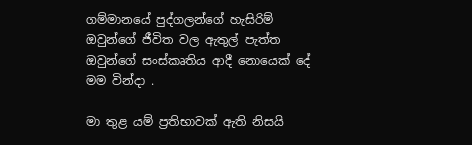ගම්මානයේ පුද්ගලන්ගේ හැසිරිම් ඔවුන්ගේ ජීවිත වල ඇතුල් පැත්ත ඔවුන්ගේ සංස්කෘතිය ආදී නොයෙක් දේ මම වින්දා .

මා තුළ යම් ප්‍රතිභාවක් ඇති නිසයි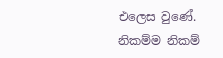එලෙස වුණේ. නිකම්ම නිකම්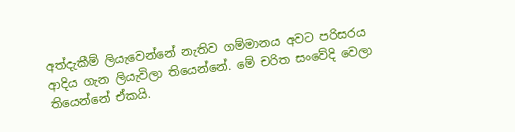අත්දැකීම් ලියැවෙන්නේ නැතිව ගම්මානය අවට පරිසරය ආදිය ගැන ලියැවිලා තියෙන්නේ. මේ චරිත සංවේදි වෙලා තියෙන්නේ ඒකයි.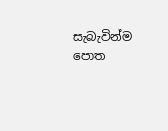සැබැවින්ම පොත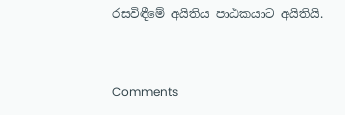රසවිඳීමේ අයිතිය පාඨකයාට අයිතියි.



Comments